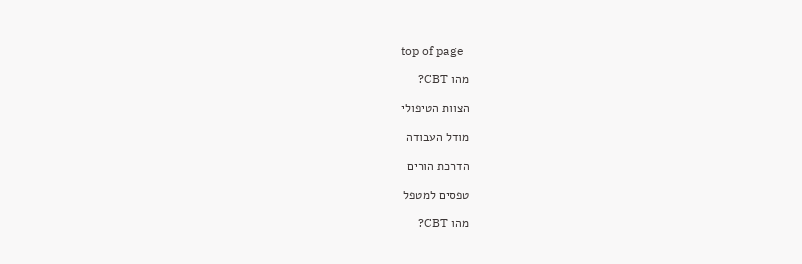top of page

מהו CBT?

הצוות הטיפולי

מודל העבודה

הדרכת הורים

טפסים למטפל

מהו CBT?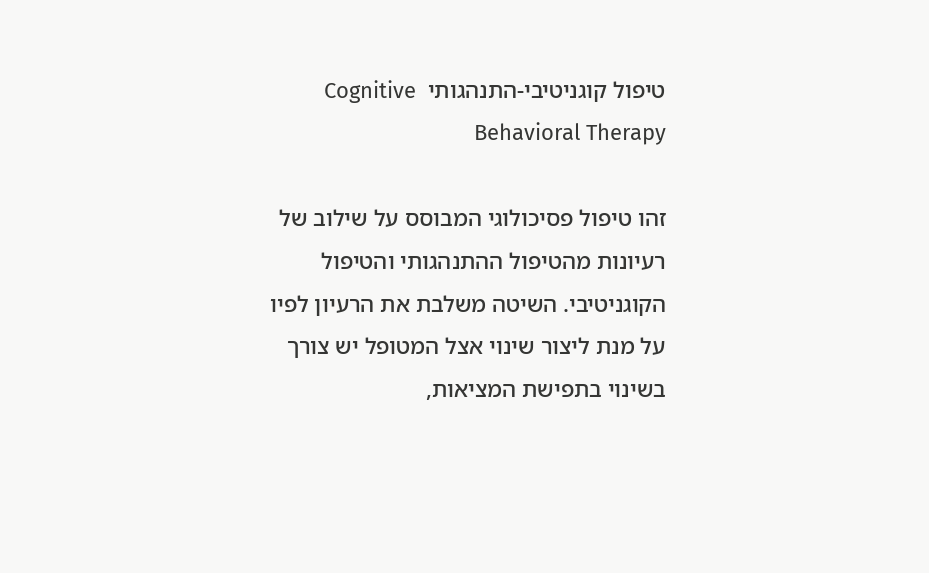טיפול קוגניטיבי-התנהגותי  Cognitive Behavioral Therapy

זהו טיפול פסיכולוגי המבוסס על שילוב של רעיונות מהטיפול ההתנהגותי והטיפול הקוגניטיבי. השיטה משלבת את הרעיון לפיו על מנת ליצור שינוי אצל המטופל יש צורך בשינוי בתפישת המציאות,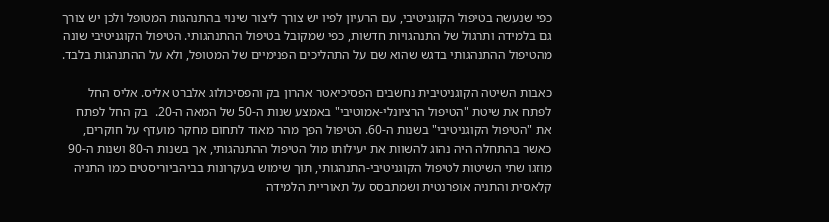כפי שנעשה בטיפול הקוגניטיבי, עם הרעיון לפיו יש צורך ליצור שינוי בהתנהגות המטופל ולכן יש צורך גם בלמידה ותרגול של התנהגויות חדשות, כפי שמקובל בטיפול ההתנהגותי. הטיפול הקוגניטיבי שונה מהטיפול ההתנהגותי בדגש שהוא שם על התהליכים הפנימיים של המטופל, ולא על ההתנהגות בלבד.

כאבות השיטה הקוגניטיבית נחשבים הפסיכיאטר אהרון בק והפסיכולוג אלברט אליס. אליס החל לפתח את שיטת "הטיפול הרציונלי-אמוטיבי" באמצע שנות ה-50 של המאה ה-20.  בק החל לפתח את "הטיפול הקוגניטיבי" בשנות ה-60. הטיפול הפך מהר מאוד לתחום מחקר מועדף על חוקרים, כאשר בהתחלה היה נהוג להשוות את יעילותו מול הטיפול ההתנהגותי, אך בשנות ה-80 ושנות ה-90 מוזגו שתי השיטות לטיפול הקוגניטיבי-התנהגותי, תוך שימוש בעקרונות בביהביוריסטים כמו התניה קלאסית והתניה אופרנטית ושמתבסס על תאוריית הלמידה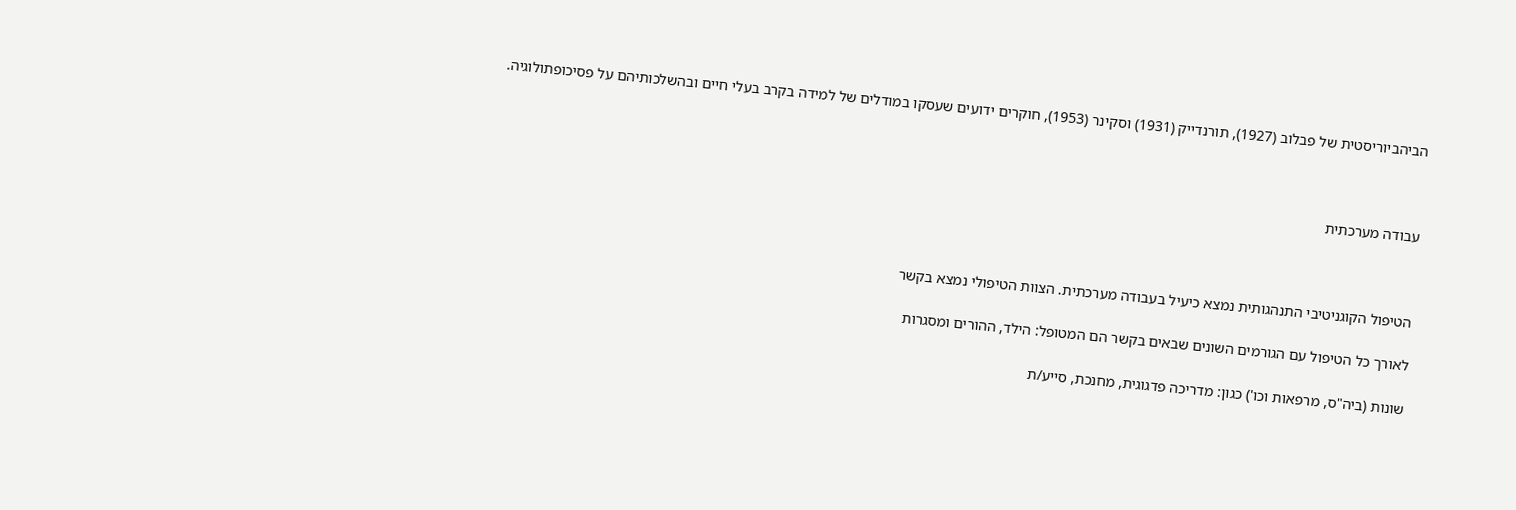הביהביוריסטית של פבלוב (1927), תורנדייק (1931) וסקינר (1953), חוקרים ידועים שעסקו במודלים של למידה בקרב בעלי חיים ובהשלכותיהם על פסיכופתולוגיה.



עבודה מערכתית



הטיפול הקוגניטיבי התנהגותית נמצא כיעיל בעבודה מערכתית. הצוות הטיפולי נמצא בקשר

לאורך כל הטיפול עם הגורמים השונים שבאים בקשר הם המטופל: הילד, ההורים ומסגרות

שונות (ביה"ס, מרפאות וכו') כגון: מדריכה פדגוגית, מחנכת, סייע/ת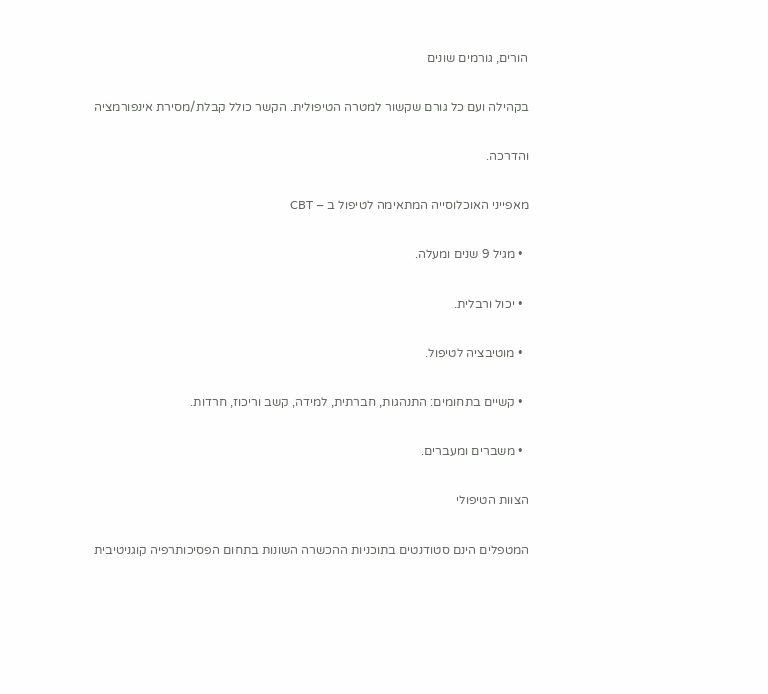הורים, גורמים שונים

בקהילה ועם כל גורם שקשור למטרה הטיפולית. הקשר כולל קבלת/מסירת אינפורמציה

והדרכה.

מאפייני האוכלוסייה המתאימה לטיפול ב – CBT

  • מגיל 9 שנים ומעלה.

  • יכול ורבלית.

  • מוטיבציה לטיפול.

  • קשיים בתחומים: התנהגות, חברתית, למידה, קשב וריכוז, חרדות.

  • משברים ומעברים.

הצוות הטיפולי

המטפלים הינם סטודנטים בתוכניות ההכשרה השונות בתחום הפסיכותרפיה קוגניטיבית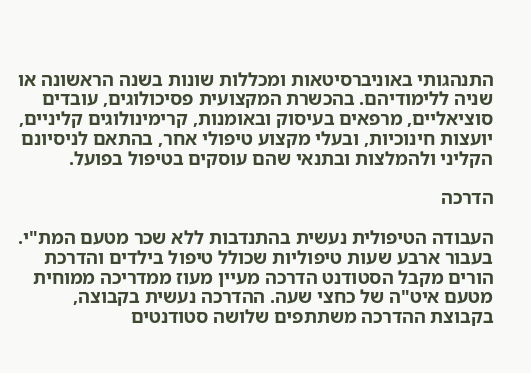התנהגותי באוניברסיטאות ומכללות שונות בשנה הראשונה או שניה ללימודיהם. בהכשרת המקצועית פסיכולוגים, עובדים סוציאליים, מרפאים בעיסוק ובאומנות, קרימינולוגים קליניים, יועצות חינוכיות, ובעלי מקצוע טיפולי אחר, בהתאם לניסיונם הקליני ולהמלצות ובתנאי שהם עוסקים בטיפול בפועל.

הדרכה

העבודה הטיפולית נעשית בהתנדבות ללא שכר מטעם המת"י. בעבור ארבע שעות טיפוליות שכולל טיפול בילדים והדרכת הורים מקבל הסטודנט הדרכה מעיין מעוז ממדריכה ממוחית מטעם איט"ה של כחצי שעה. ההדרכה נעשית בקבוצה, בקבוצת ההדרכה משתתפים שלושה סטודנטים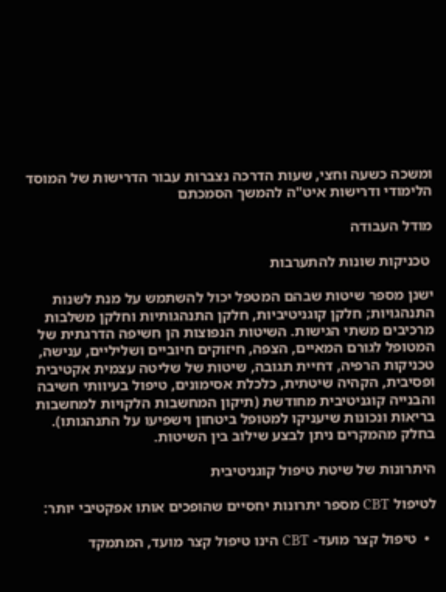ומשכה כשעה וחצי, שעות הדרכה נצברות עבור הדרישות של המוסד הלימודי ודרישות איט"ה להמשך הסמכתם

מודל העבודה

 טכניקות שונות להתערבות

ישנן מספר שיטות שבהם המטפל יכול להשתמש על מנת לשנות התנהגויות; חלקן קוגניטיביות, חלקן התנהגותיות וחלקן משלבות מרכיבים משתי הגישות. השיטות הנפוצות הן חשיפה הדרגתית של המטופל לגורם המאיים, הצפה, חיזוקים חיוביים ושליליים, ענישה, טכניקות הרפיה, דחיית תגובה, שיטות של שליטה עצמית אקטיבית ופסיבית, הקהיה שיטתית, כלכלת אסימונים, טיפול בעיוותי חשיבה והבנייה קוגניטיבית מחודשת (תיקון המחשבות הלקויות למחשבות בריאות ונכונות שיעניקו למטופל ביטחון וישפיעו על התנהגותו). בחלק מהמקרים ניתן לבצע שילוב בין השיטות.

היתרונות של שיטת טיפול קוגניטיבית

לטיפול CBT מספר יתרונות יחסיים שהופכים אותו אפקטיבי יותר:

  •  טיפול קצר מועד- CBT הינו טיפול קצר מועד, המתמקד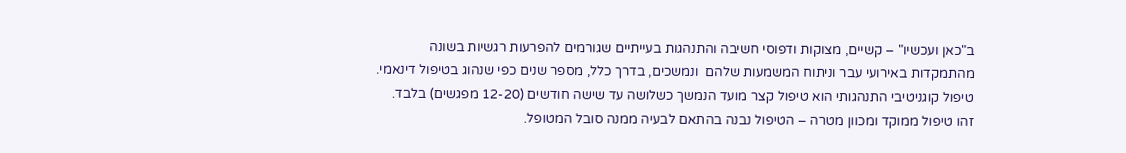ב"כאן ועכשיו" – קשיים, מצוקות ודפוסי חשיבה והתנהגות בעייתיים שגורמים להפרעות רגשיות בשונה מהתמקדות באירועי עבר וניתוח המשמעות שלהם  ונמשכים, בדרך כלל, מספר שנים כפי שנהוג בטיפול דינאמי. טיפול קוגניטיבי התנהגותי הוא טיפול קצר מועד הנמשך כשלושה עד שישה חודשים (12-20 מפגשים) בלבד. זהו טיפול ממוקד ומכוון מטרה – הטיפול נבנה בהתאם לבעיה ממנה סובל המטופל.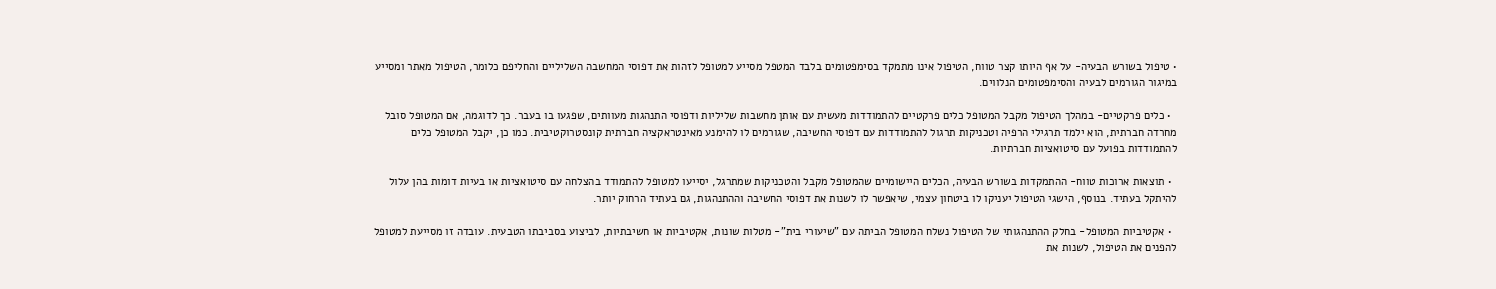• טיפול בשורש הבעיה- על אף היותו קצר טווח, הטיפול אינו מתמקד בסימפטומים בלבד המטפל מסייע למטופל לזהות את דפוסי המחשבה השליליים והחליפם כלומר, הטיפול מאתר ומסייע במיגור הגורמים לבעיה והסימפטומים הנלווים.

  • כלים פרקטיים- במהלך הטיפול מקבל המטופל כלים פרקטיים להתמודדות מעשית עם אותן מחשבות שליליות ודפוסי התנהגות מעוותים, שפגעו בו בעבר. כך לדוגמה, אם המטופל סובל מחרדה חברתית, הוא ילמד תרגילי הרפיה וטכניקות תרגול להתמודדות עם דפוסי החשיבה, שגורמים לו להימנע מאינטראקציה חברתית קונסטרוקטיבית. כמו כן, יקבל המטופל כלים להתמודדות בפועל עם סיטואציות חברתיות.

  • תוצאות ארוכות טווח- ההתמקדות בשורש הבעיה, הכלים היישומיים שהמטופל מקבל והטכניקות שמתרגל, יסייעו למטופל להתמודד בהצלחה עם סיטואציות או בעיות דומות בהן עלול להיתקל בעתיד. בנוסף, הישגי הטיפול יעניקו לו ביטחון עצמי, שיאפשר לו לשנות את דפוסי החשיבה וההתנהגות, גם בעתיד הרחוק יותר.

  • אקטיביות המטופל- בחלק ההתנהגותי של הטיפול נשלח המטופל הביתה עם "שיעורי בית"- מטלות שונות, אקטיביות או חשיבתיות, לביצוע בסביבתו הטבעית. עובדה זו מסייעת למטופל להפנים את הטיפול, לשנות את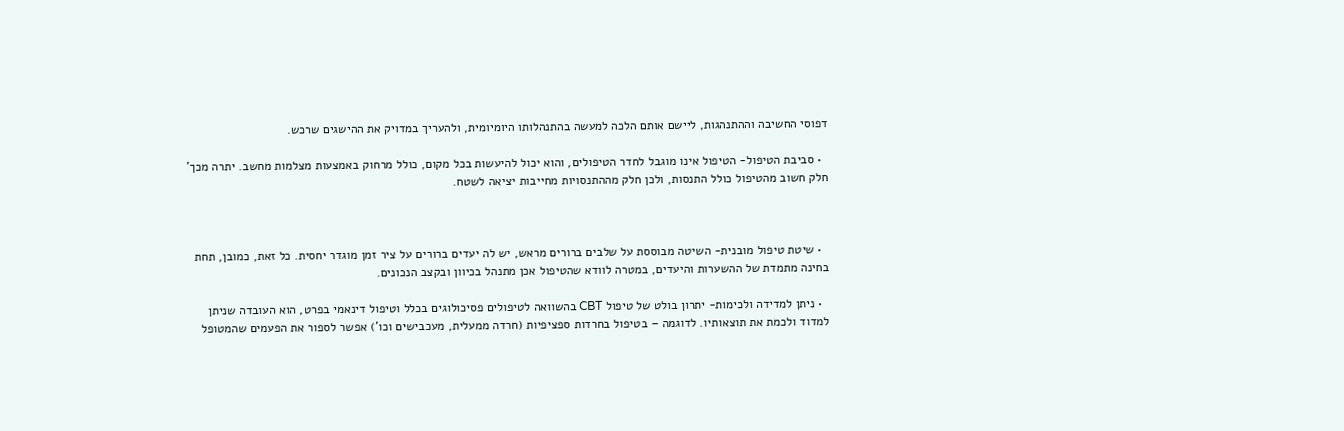דפוסי החשיבה וההתנהגות, ליישם אותם הלכה למעשה בהתנהלותו היומיומית, ולהעריך במדויק את ההישגים שרכש.

  • סביבת הטיפול- הטיפול אינו מוגבל לחדר הטיפולים, והוא יכול להיעשות בכל מקום, כולל מרחוק באמצעות מצלמות מחשב. יתרה מכך' חלק חשוב מהטיפול כולל התנסות, ולכן חלק מההתנסויות מחייבות יציאה לשטח.



  • שיטת טיפול מובנית- השיטה מבוססת על שלבים ברורים מראש, יש לה יעדים ברורים על ציר זמן מוגדר יחסית. כל זאת, כמובן, תחת בחינה מתמדת של ההשערות והיעדים, במטרה לוודא שהטיפול אכן מתנהל בכיוון ובקצב הנכונים.

  • ניתן למדידה ולכימות- יתרון בולט של טיפול CBT בהשוואה לטיפולים פסיכולוגים בכלל וטיפול דינאמי בפרט, הוא העובדה שניתן למדוד ולכמת את תוצאותיו. לדוגמה – בטיפול בחרדות ספציפיות (חרדה ממעלית, מעכבישים וכו’) אפשר לספור את הפעמים שהמטופל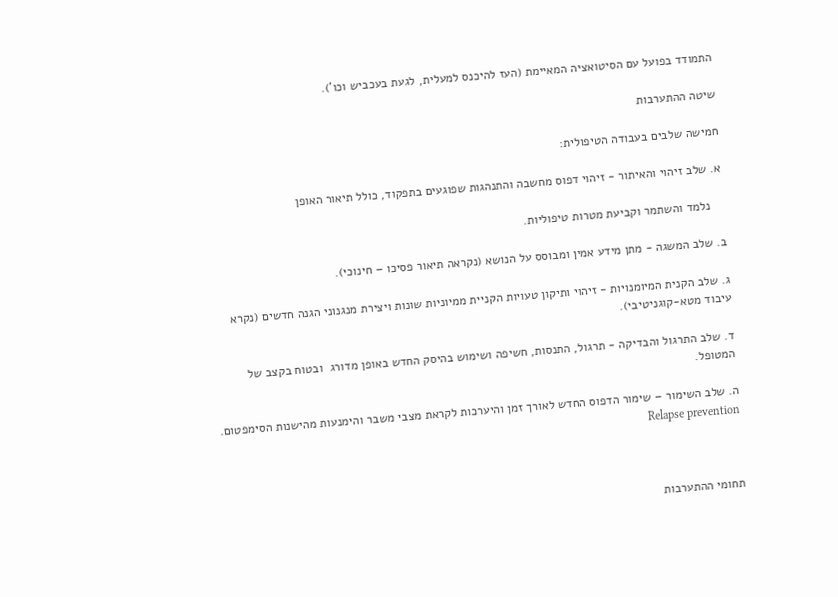התמודד בפועל עם הסיטואציה המאיימת (העז להיכנס למעלית, לגעת בעכביש וכו’).

שיטה ההתערבות

חמישה שלבים בעבודה הטיפולית:

א. שלב זיהוי והאיתור - זיהוי דפוס מחשבה והתנהגות שפוגעים בתפקוד, כולל תיאור האופן

    נלמד והשתמר וקביעת מטרות טיפוליות.

ב. שלב המשגה - מתן מידע אמין ומבוסס על הנושא (נקראה תיאור פסיכו – חינוכי).

ג. שלב הקנית המיומנויות - זיהוי ותיקון טעויות הקניית ממיוניות שונות ויצירת מנגנוני הגנה חדשים (נקרא עיבוד מטא-קוגניטיבי).

ד. שלב התרגול והבדיקה - תרגול, התנסות, חשיפה ושימוש בהיסק החדש באופן מדורג  ובטוח בקצב של המטופל.

ה. שלב השימור – שימור הדפוס החדש לאורך זמן והיערכות לקראת מצבי משבר והימנעות מהישנות הסימפטום. Relapse prevention



תחומי ההתערבות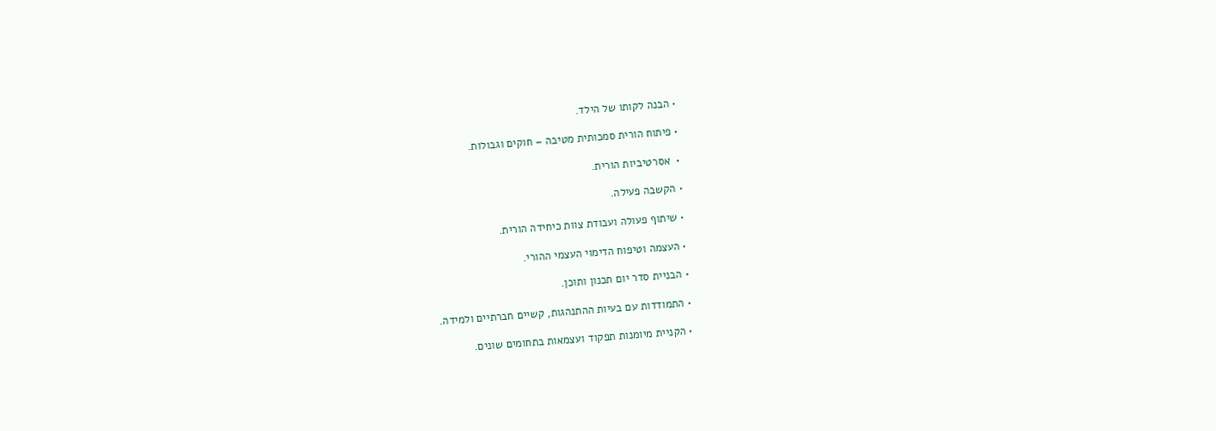• הבנה לקותו של הילד.

• פיתוח הורית סמכותית מטיבה – חוקים וגבולות.

•  אסרטיביות הורית.

• הקשבה פעילה.

• שיתוף פעולה ועבודת צוות כיחידה הורית.

• העצמה וטיפוח הדימוי העצמי ההורי.

• הבניית סדר יום תכנון ותוכן.

• התמודדות עם בעיות ההתנהגות, קשיים חברתיים ולמידה.

• הקניית מיומנות תפקוד ועצמאות בתחומים שונים.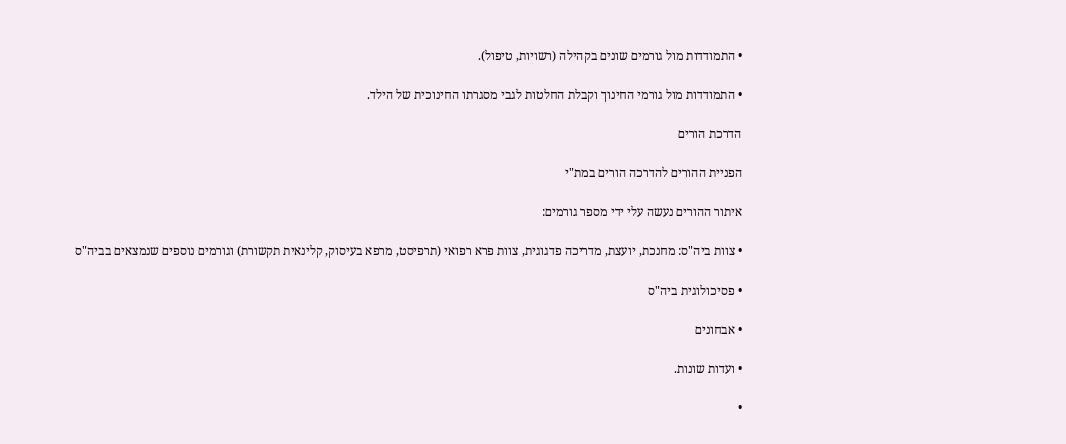• התמודדות מול גורמים שונים בקהילה (רשויות, טיפול).

• התמודדות מול גורמי החינוך וקבלת החלטות לגבי מסגרתו החינוכית של הילד.

הדרכת הורים

הפניית ההורים להדרכה הורים במת"י

איתור ההורים נעשה עלי ידי מספר גורמים:

• צוות ביה"ס: מחנכת, יועצת, מדריכה פדגוגית, צוות פרא רפואי (תרפיסט, מרפא בעיסוק, קלינאית תקשורת) וגורמים נוספים שנמצאים בביה"ס

• פסיכולוגית ביה"ס

• אבחונים

• ועדות שונות.

•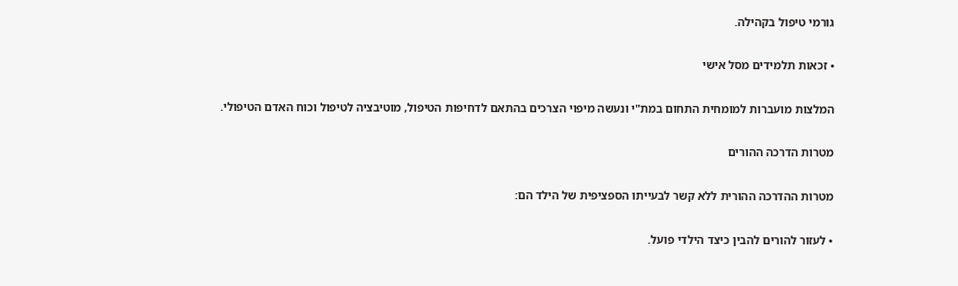גורמי טיפול בקהילה.

• זכאות תלמידים מסל אישי

המלצות מועברות למומחית התחום במת"י ונעשה מיפוי הצרכים בהתאם לדחיפות הטיפול, מוטיבציה לטיפול וכוח האדם הטיפולי.

מטרות הדרכה ההורים

מטרות ההדרכה ההורית ללא קשר לבעייתו הספציפית של הילד הם:

• לעזור להורים להבין כיצד הילדי פועל.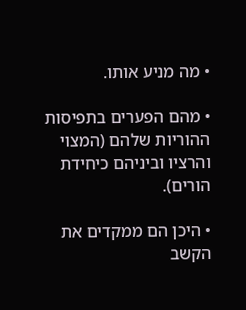• מה מניע אותו.

• מהם הפערים בתפיסות ההוריות שלהם (המצוי והרציו וביניהם כיחידת הורים).

• היכן הם ממקדים את הקשב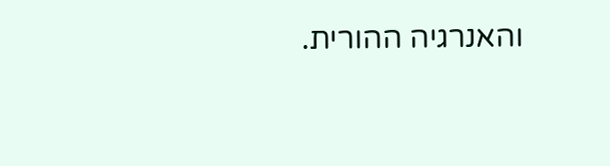והאנרגיה ההורית.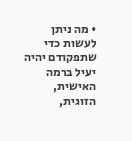• מה ניתן לעשות כדי שתפקודם יהיה יעיל ברמה האישית, הזוגית,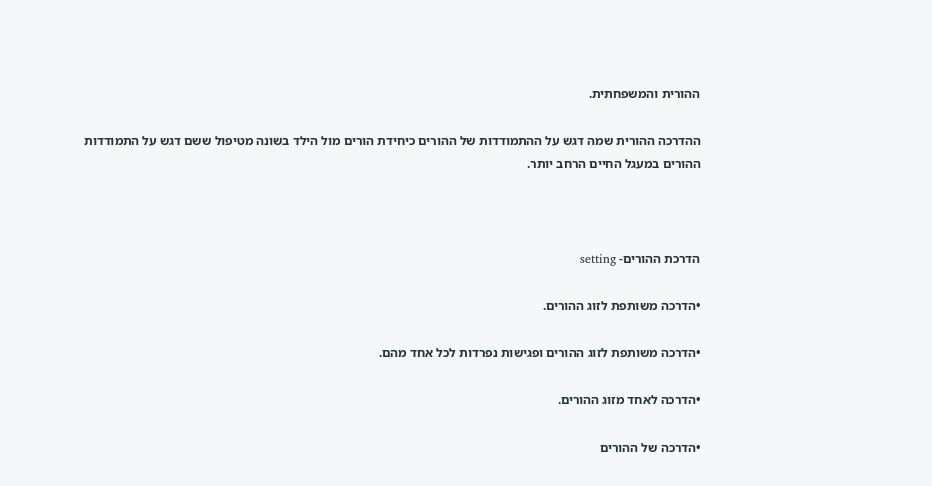ההורית והמשפחתית.

ההדרכה ההורית שמה דגש על ההתמודדות של ההורים כיחידת הורים מול הילד בשונה מטיפול ששם דגש על התמודדות ההורים במעגל החיים הרחב יותר.



הדרכת ההורים- setting

•הדרכה משותפת לזוג ההורים.

•הדרכה משותפת לזוג ההורים ופגישות נפרדות לכל אחד מהם.

•הדרכה לאחד מזוג ההורים.

•הדרכה של ההורים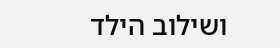ושילוב הילד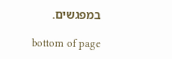במפגשים.

bottom of page